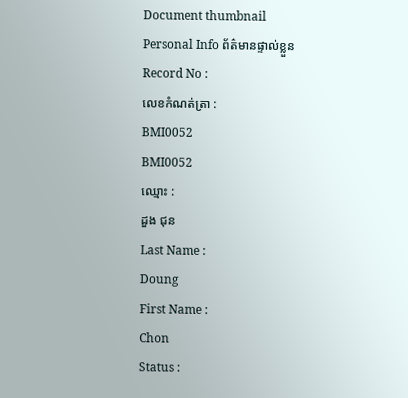Document thumbnail
Personal Info ព័ត៌មានផ្ទាល់ខ្លួន
Record No :
លេខកំណត់ត្រា :
BMI0052
BMI0052
ឈ្មោះ :
ដួង ជុន
Last Name :
Doung
First Name :
Chon
Status :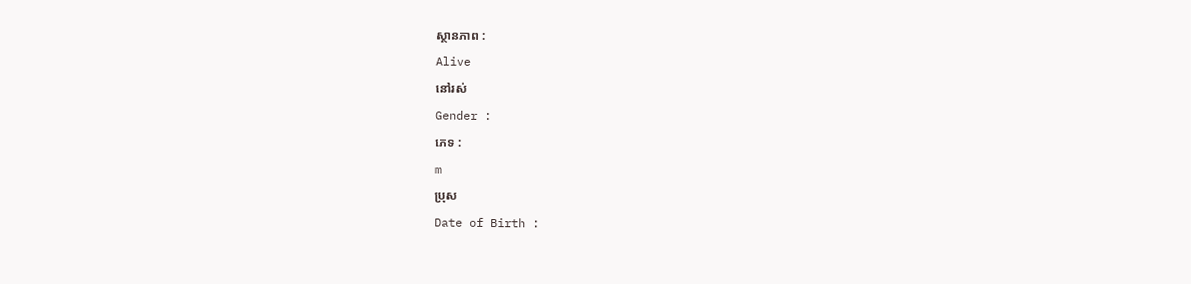ស្ថានភាព :
Alive
នៅរស់
Gender :
ភេទ :
m
ប្រុស
Date of Birth :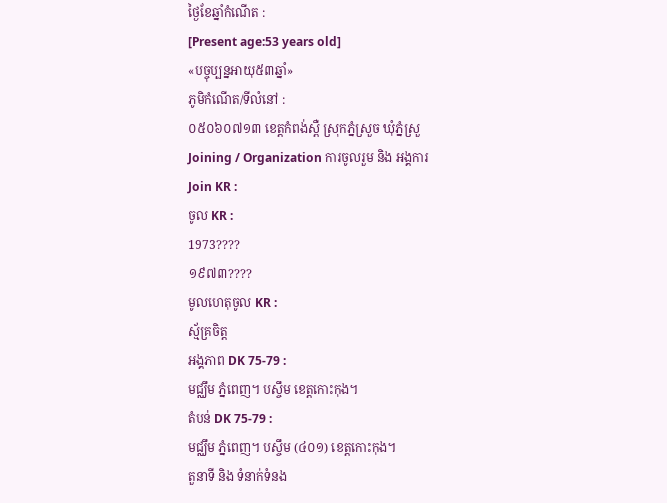ថ្ងៃខែឆ្នាំកំណើត :
[Present age:53 years old]
«បច្ចុប្បន្នអាយុ៥៣ឆ្នាំ»
ភូមិកំណើត/ទីលំនៅ :
០៥០៦០៧១៣ ខេត្ដកំពង់ស្ពឺ ស្រុកភ្នំស្រួច ឃុំភ្នំស្រួ
Joining / Organization ការចូលរួម និង អង្គការ
Join KR :
ចូល KR :
1973????
១៩៧៣????
មូលហេតុចូល KR :
ស័្មគ្រចិត្ដ
អង្គភាព DK 75-79 :
មជ្ឈឹម ភ្នំពេញ។ បស្ចឹម ខេត្ដកោះកុង។
តំបន់ DK 75-79 :
មជ្ឈឹម ភ្នំពេញ។ បស្ចឹម (៤០១) ខេត្ដកោះកុង។
តួនាទី និង ទំនាក់ទំនង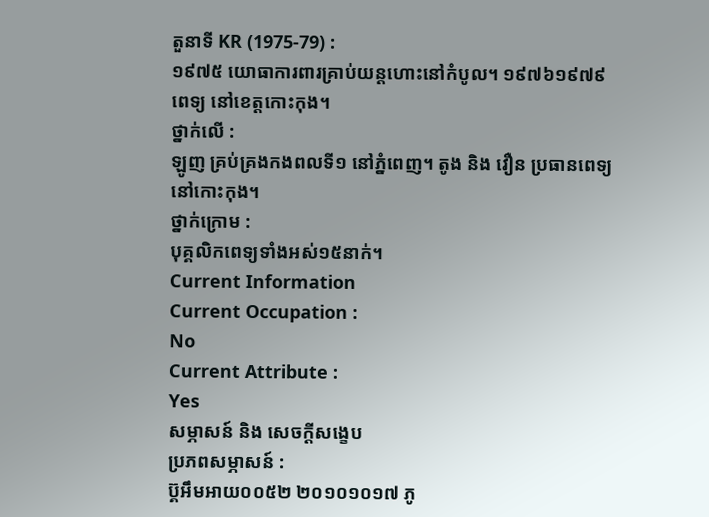តួនាទី KR (1975-79) :
១៩៧៥ យោធាការពារគ្រាប់យន្ដហោះនៅកំបូល។ ១៩៧៦១៩៧៩ ពេទ្យ នៅខេត្ដកោះកុង។
ថ្នាក់លើ :
ឡូញ គ្រប់គ្រងកងពលទី១ នៅភ្នំពេញ។ តូង និង វឿន ប្រធានពេទ្យ នៅកោះកុង។
ថ្នាក់ក្រោម :
បុគ្គលិកពេទ្យទាំងអស់១៥នាក់។
Current Information
Current Occupation :
No
Current Attribute :
Yes
សម្ភាសន៍ និង សេចក្ដីសង្ខេប
ប្រភពសម្ភាសន៍ :
ប៊្គអឹមអាយ០០៥២ ២០១០១០១៧ ភូ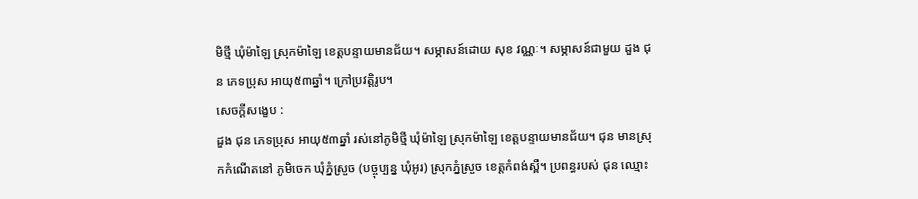មិថ្មី ឃុំម៉ាឡៃ ស្រុកម៉ាឡៃ ខេត្តបន្ទាយមានជ័យ។ សម្ភាសន៍ដោយ សុខ វណ្ណៈ។ សម្ភាសន៍ជាមួយ ដួង ជុន ភេទប្រុស អាយុ៥៣ឆ្នាំ។ ក្រៅប្រវត្តិរូប។
សេចក្ដីសង្ខេប :
ដួង ជុន ភេទប្រុស អាយុ៥៣ឆ្នាំ រស់នៅភូមិថ្មី ឃុំម៉ាឡៃ ស្រុកម៉ាឡៃ ខេត្ដបន្ទាយមានជ័យ។ ជុន មានស្រុកកំណើតនៅ ភូមិចេក ឃុំភ្នំស្រួច (បច្ចុប្បន្ន ឃុំអូរ) ស្រុកភ្នំស្រួច ខេត្ដកំពង់ស្ពឺ។ ប្រពន្ធរបស់ ជុន ឈ្មោះ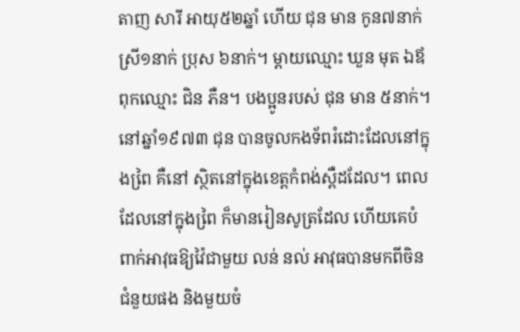តាញ សារី អាយុ៥២ឆ្នាំ ហើយ ជុន មាន កូន៧នាក់ ស្រី១នាក់ ប្រុស ៦នាក់។ ម្ដាយឈ្មោះ ឃួន មុត ឯឪពុកឈ្មោះ ជិន ភឺន។ បងប្អូនរបស់ ជុន មាន ៥នាក់។ នៅឆ្នាំ១៩៧៣ ជុន បានចូលកងទ័ពរំដោះដែលនៅក្នុងពៃ្រ គឺនៅ ស្ថិតនៅក្នុងខេត្ដកំពង់ស្ពឺដដែល។ ពេលដែលនៅក្នុងពៃ្រ ក៏មានរៀនសូត្រដែល ហើយគេបំពាក់អាវុធឱ្យវ៉ៃជាមួយ លន់ នល់ អាវុធបានមកពីចិនជំនួយផង និងមួយចំ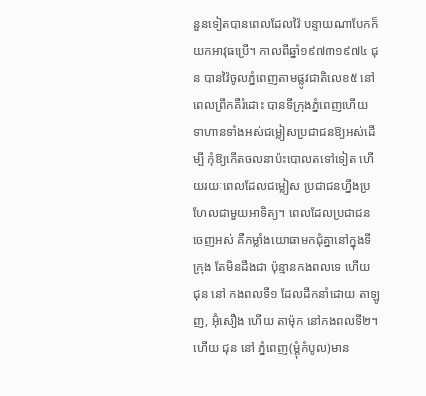នួនទៀតបានពេលដែលវ៉ៃ បន្ទាយណាបែកក៏យកអាវុធប្រើ។ កាលពីឆ្នាំ១៩៧៣១៩៧៤ ជុន បានវ៉ៃចូលភ្នំពេញតាមផ្លូវជាតិលេខ៥ នៅពេលព្រឹកគឺរំដោះ បានទីក្រុងភ្នំពេញហើយ ទាហានទាំងអស់ជម្លៀសប្រជាជនឱ្យអស់ដើម្បី កុំឱ្យកើតចលនាប៉ះបោលតទៅទៀត ហើយរយៈពេលដែលជម្លៀស ប្រជាជនហ្នឹងប្រហែលជាមួយអាទិត្យ។ ពេលដែលប្រជាជន ចេញអស់ គឺកម្លាំងយោធាមកជុំគ្នានៅក្នុងទីក្រុង តែមិនដឹងជា ប៉ុន្មានកងពលទេ ហើយ ជុន នៅ កងពលទី១ ដែលដឹកនាំដោយ តាឡូញ, អ៊ុំសឿង ហើយ តាម៉ុក នៅកងពលទី២។ ហើយ ជុន នៅ ភ្នំពេញ(ម្ដុំកំបូល)មាន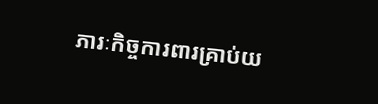ភារៈកិច្ចការពារគ្រាប់យ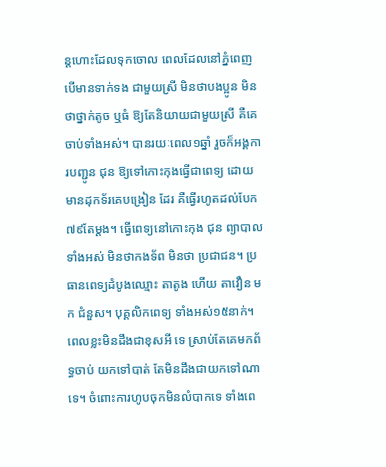ន្ដហោះដែលទុកចោល ពេលដែលនៅភ្នំពេញ បើមានទាក់ទង ជាមួយស្រី មិនថាបងប្អូន មិនថាថ្នាក់តូច ឬធំ ឱ្យតែនិយាយជាមួយស្រី គឺគេចាប់ទាំងអស់។ បានរយៈពេល១ឆ្នាំ រួចក៏អង្គការបញ្ជូន ជុន ឱ្យទៅកោះកុងធ្វើជាពេទ្យ ដោយមានដុកទ័រគេបង្រៀន ដែរ គឺធ្វើរហូតដល់បែក៧៩តែម្ដង។ ធ្វើពេទ្យនៅកោះកុង ជុន ព្យាបាលទាំងអស់ មិនថាកងទ័ព មិនថា ប្រជាជន។ ប្រធានពេទ្យដំបូងឈ្មោះ តាតូង ហើយ តាវឿន មក ជំនួស។ បុគ្គលិកពេទ្យ ទាំងអស់១៥នាក់។ ពេលខ្លះមិនដឹងជាខុសអី ទេ ស្រាប់តែគេមកព័ទ្ធចាប់ យកទៅបាត់ តែមិនដឹងជាយកទៅណា ទេ។ ចំពោះការហូបចុកមិនលំបាកទេ ទាំងពេ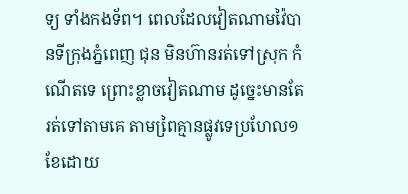ទ្យ ទាំងកងទ័ព។ ពេលដែលវៀតណាមវ៉ៃបានទីក្រុងភ្នំពេញ ជុន មិនហ៊ានរត់ទៅស្រុក កំណើតទេ ព្រោះខ្លាចវៀតណាម ដូចេ្នះមានតែរត់ទៅតាមគេ តាមពៃ្រគ្មានផ្លូវទេប្រហែល១ខែដោយ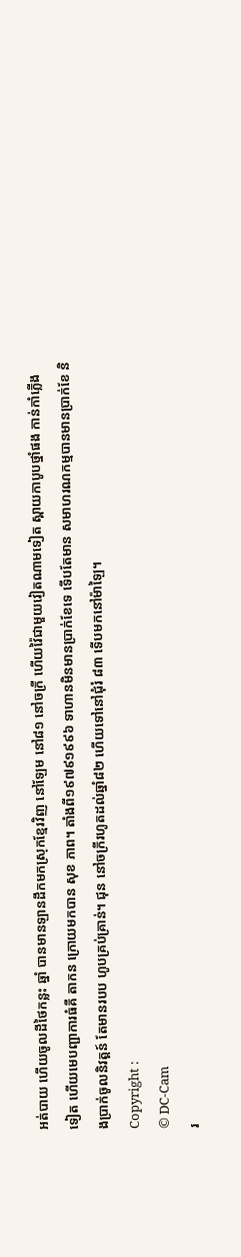អត់បាយ ហើយចូលដីថៃកន្លះ ឆ្នាំ បានមានឡានដឹកមកស្រុកខែ្មរវិញ នៅឡែម នៅ៨១ នៅចក្រី ហើយវ៉ៃជាមួយវៀតណាមទៀត ស្ពាយកាបូបថ្នាំផង កាន់កាំភ្លើង ទៀត ហើយមេបញ្ជាការធំគឺ តាកន ក្រោយមកបាន សុខ ភាព។ តាំងពី១៩៧៩១៩៩៦ ទាហានមិនមានប្រាក់ខែទេ ទើបតែមាន សមាហរណកម្មបានមានប្រាក់ខែ និងប្រាក់ចូលនិវត្ដន៍ តែមានរបប ហូបគ្រប់គ្រាន់។ ជុន នៅចក្រីរហូតដល់ឆ្នាំ៨២ ហើយទៅនៅជុំរំ ៨៣ ទើបមកនៅម៉ាឡៃ។
Copyright :
© DC-Cam
រ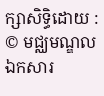ក្សាសិទ្ធិដោយ :
© មជ្ឈមណ្ឌលឯកសារ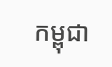កម្ពុជា